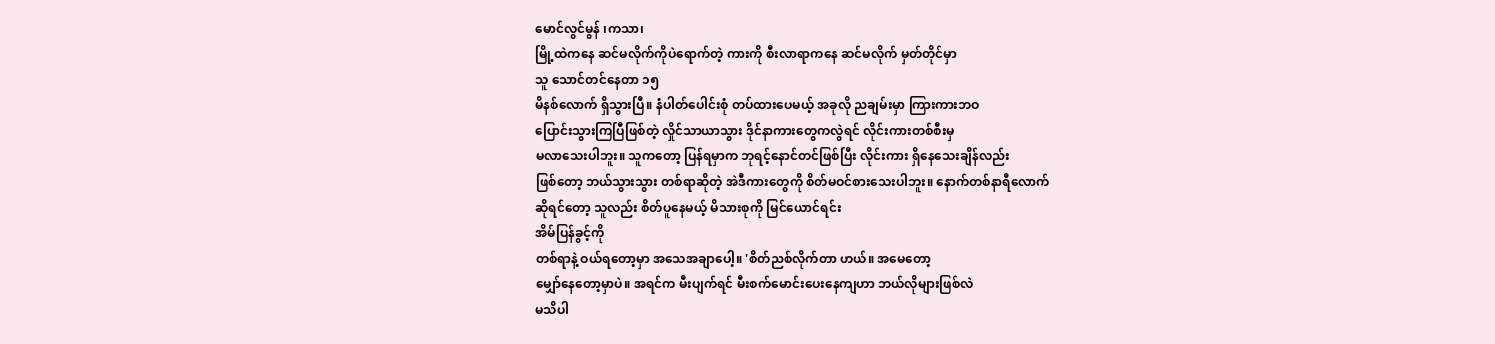မောင်လွင်မွန် ၊ကသာ၊
မြို့ထဲကနေ ဆင်မလိုက်ကိုပဲရောက်တဲ့ ကားကို စီးလာရာကနေ ဆင်မလိုက် မှတ်တိုင်မှာ
သူ သောင်တင်နေတာ ၁၅
မိနစ်လောက် ရှိသွားပြီ။ နံပါတ်ပေါင်းစုံ တပ်ထားပေမယ့် အခုလို ညချမ်းမှာ ကြားကားဘဝ
ပြောင်းသွားကြပြီဖြစ်တဲ့ လှိုင်သာယာသွား ဒိုင်နာကားတွေကလွဲရင် လိုင်းကားတစ်စီးမှ
မလာသေးပါဘူး။ သူကတော့ ပြန်ရမှာက ဘုရင့်နောင်တင်ဖြစ်ပြီး လိုင်းကား ရှိနေသေးချိန်လည်း
ဖြစ်တော့ ဘယ်သွားသွား တစ်ရာဆိုတဲ့ အဲဒီကားတွေကို စိတ်မဝင်စားသေးပါဘူး။ နောက်တစ်နာရီလောက်
ဆိုရင်တော့ သူလည်း စိတ်ပူနေမယ့် မိသားစုကို မြင်ယောင်ရင်း
အိမ်ပြန်ခွင့်ကို
တစ်ရာနဲ့ ဝယ်ရတော့မှာ အသေအချာပေါ့။ 'စိတ်ညစ်လိုက်တာ ဟယ်။ အမေတော့
မျှော်နေတော့မှာပဲ။ အရင်က မီးပျက်ရင် မီးစက်မောင်းပေးနေကျဟာ ဘယ်လိုများဖြစ်လဲ
မသိပါ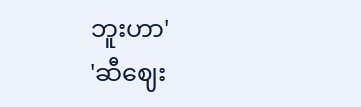ဘူးဟာ'
'ဆီဈေး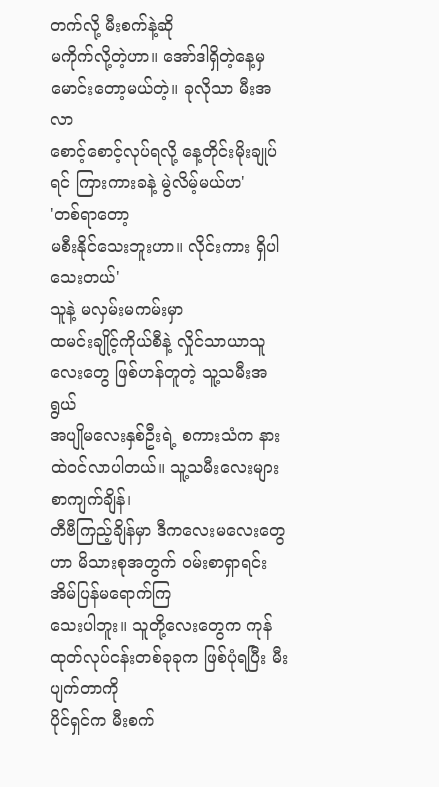တက်လို့ မီးစက်နဲ့ဆို
မကိုက်လို့တဲ့ဟာ။ အော်ဒါရှိတဲ့နေ့မှ မောင်းတော့မယ်တဲ့။ ခုလိုသာ မီးအလာ
စောင့်စောင့်လုပ်ရလို့ နေ့တိုင်းမိုးချုပ်ရင် ကြားကားခနဲ့ မွဲလိမ့်မယ်ဟ'
'တစ်ရာတော့
မစီးနိုင်သေးဘူးဟာ။ လိုင်းကား ရှိပါသေးတယ်'
သူနဲ့ မလှမ်းမကမ်းမှာ
ထမင်းချိုင့်ကိုယ်စီနဲ့ လှိုင်သာယာသူလေးတွေ ဖြစ်ဟန်တူတဲ့ သူ့သမီးအရွယ်
အပျိုမလေးနှစ်ဦးရဲ့ စကားသံက နားထဲဝင်လာပါတယ်။ သူ့သမီးလေးများ စာကျက်ချိန်၊
တီဗီကြည့်ချိန်မှာ ဒီကလေးမလေးတွေဟာ မိသားစုအတွက် ဝမ်းစာရှာရင်း အိမ်ပြန်မရောက်ကြ
သေးပါဘူး။ သူတို့လေးတွေက ကုန်ထုတ်လုပ်ငန်းတစ်ခုခုက ဖြစ်ပုံရပြီး မီးပျက်တာကို
ပိုင်ရှင်က မီးစက်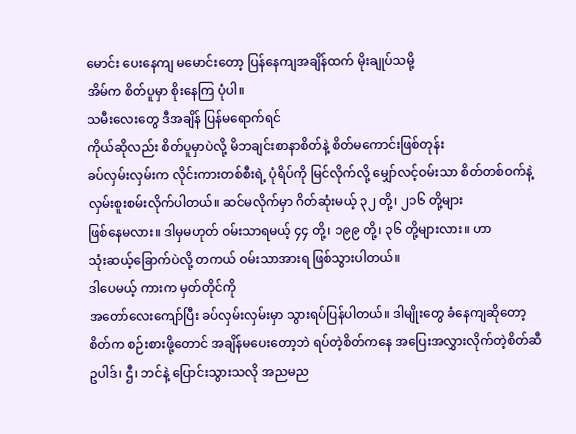မောင်း ပေးနေကျ မမောင်းတော့ ပြန်နေကျအချိန်ထက် မိုးချုပ်သမို့
အိမ်က စိတ်ပူမှာ စိုးနေကြ ပုံပါ။
သမီးလေးတွေ ဒီအချိန် ပြန်မရောက်ရင်
ကိုယ်ဆိုလည်း စိတ်ပူမှာပဲလို့ မိဘချင်းစာနာစိတ်နဲ့ စိတ်မကောင်းဖြစ်တုန်း
ခပ်လှမ်းလှမ်းက လိုင်းကားတစ်စီးရဲ့ ပုံရိပ်ကို မြင်လိုက်လို့ မျှော်လင့်ဝမ်းသာ စိတ်တစ်ဝက်နဲ့
လှမ်းစူးစမ်းလိုက်ပါတယ်။ ဆင်မလိုက်မှာ ဂိတ်ဆုံးမယ့် ၃၂ တို့၊ ၂၁၆ တို့များ
ဖြစ်နေမလား။ ဒါမှမဟုတ် ဝမ်းသာရမယ့် ၄၄ တို့၊ ၁၉၉ တို့၊ ၃၆ တို့များလား။ ဟာ
သုံးဆယ့်ခြောက်ပဲလို့ တကယ် ဝမ်းသာအားရ ဖြစ်သွားပါတယ်။
ဒါပေမယ့် ကားက မှတ်တိုင်ကို
အတော်လေးကျော်ပြီး ခပ်လှမ်းလှမ်းမှာ သွားရပ်ပြန်ပါတယ်။ ဒါမျိုးတွေ ခံနေကျဆိုတော့
စိတ်က စဉ်းစားဖို့တောင် အချိန်မပေးတော့ဘဲ ရပ်တဲ့စိတ်ကနေ အပြေးအလွှားလိုက်တဲ့စိတ်ဆီ
ဥပါဒ်၊ ဌီ၊ ဘင်နဲ့ ပြောင်းသွားသလို အညမည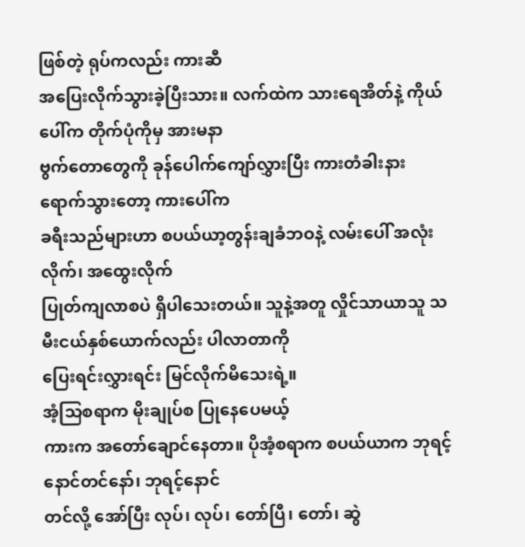ဖြစ်တဲ့ ရုပ်ကလည်း ကားဆီ
အပြေးလိုက်သွားခဲ့ပြီးသား။ လက်ထဲက သားရေအိတ်နဲ့ ကိုယ်ပေါ်က တိုက်ပုံကိုမှ အားမနာ
ဗွက်တောတွေကို ခုန်ပေါက်ကျော်လွှားပြီး ကားတံခါးနား ရောက်သွားတော့ ကားပေါ်က
ခရီးသည်များဟာ စပယ်ယာ့တွန်းချခံဘဝနဲ့ လမ်းပေါ် အလုံးလိုက်၊ အထွေးလိုက်
ပြုတ်ကျလာစပဲ ရှိပါသေးတယ်။ သူနဲ့အတူ လှိုင်သာယာသူ သမီးငယ်နှစ်ယောက်လည်း ပါလာတာကို
ပြေးရင်းလွှားရင်း မြင်လိုက်မိသေးရဲ့။
အံ့သြစရာက မိုးချုပ်စ ပြုနေပေမယ့်
ကားက အတော်ချောင်နေတာ။ ပိုအံ့စရာက စပယ်ယာက ဘုရင့်နောင်တင်နော်၊ ဘုရင့်နောင်
တင်လို့ အော်ပြီး လုပ်၊ လုပ်၊ တော်ပြီ၊ တော်၊ ဆွဲ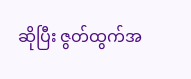ဆိုပြီး ဇွတ်ထွက်အ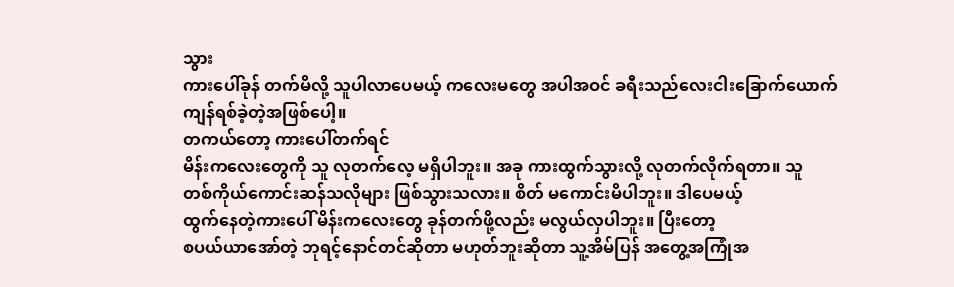သွား
ကားပေါ်ခုန် တက်မိလို့ သူပါလာပေမယ့် ကလေးမတွေ အပါအဝင် ခရီးသည်လေးငါးခြောက်ယောက်
ကျန်ရစ်ခဲ့တဲ့အဖြစ်ပေါ့။
တကယ်တော့ ကားပေါ်တက်ရင်
မိန်းကလေးတွေကို သူ လုတက်လေ့ မရှိပါဘူး။ အခု ကားထွက်သွားလို့ လုတက်လိုက်ရတာ။ သူ
တစ်ကိုယ်ကောင်းဆန်သလိုများ ဖြစ်သွားသလား။ စိတ် မကောင်းမိပါဘူး။ ဒါပေမယ့်
ထွက်နေတဲ့ကားပေါ် မိန်းကလေးတွေ ခုန်တက်ဖို့လည်း မလွယ်လှပါဘူး။ ပြီးတော့
စပယ်ယာအော်တဲ့ ဘုရင့်နောင်တင်ဆိုတာ မဟုတ်ဘူးဆိုတာ သူ့အိမ်ပြန် အတွေ့အကြုံအ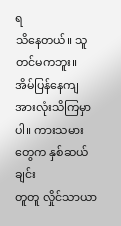ရ
သိနေတယ်။ သူ တင်မကဘူး။ အိမ်ပြန်နေကျ အားလုံးသိကြမှာပါ။ ကားသမားတွေက နှစ်ဆယ်ချင်း
တူတူ လှိုင်သာယာ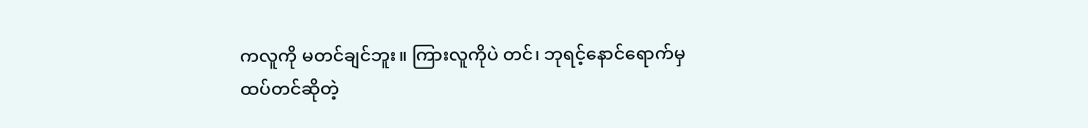ကလူကို မတင်ချင်ဘူး။ ကြားလူကိုပဲ တင်၊ ဘုရင့်နောင်ရောက်မှ
ထပ်တင်ဆိုတဲ့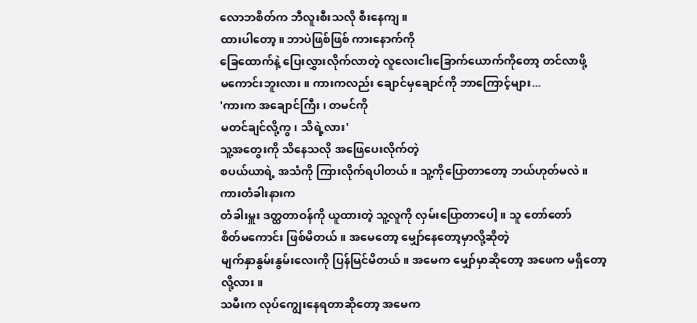လောဘစိတ်က ဘီလူးစီးသလို စီးနေကျ။
ထားပါတော့။ ဘာပဲဖြစ်ဖြစ် ကားနောက်ကို
ခြေထောက်နဲ့ ပြေးလွှားလိုက်လာတဲ့ လူလေးငါးခြောက်ယောက်ကိုတော့ တင်လာဖို့
မကောင်းဘူးလား။ ကားကလည်း ချောင်မှချောင်ကို ဘာကြောင့်များ...
'ကားက အချောင်ကြီး၊ တမင်ကို
မတင်ချင်လို့ကွ၊ သိရဲ့လား'
သူ့အတွေးကို သိနေသလို အဖြေပေးလိုက်တဲ့
စပယ်ယာရဲ့ အသံကို ကြားလိုက်ရပါတယ်။ သူ့ကိုပြောတာတော့ ဘယ်ဟုတ်မလဲ။ ကားတံခါးနားက
တံခါးမှူး ဒတ္ထတာဝန်ကို ယူထားတဲ့ သူ့လူကို လှမ်းပြောတာပေါ့။ သူ တော်တော်
စိတ်မကောင်း ဖြစ်မိတယ်။ အမေတော့ မျှော်နေတော့မှာလို့ဆိုတဲ့
မျက်နှာနွမ်းနွမ်းလေးကို ပြန်မြင်မိတယ်။ အမေက မျှော်မှာဆိုတော့ အဖေက မရှိတော့လို့လား။
သမီးက လုပ်ကျွေးနေရတာဆိုတော့ အမေက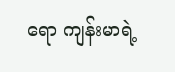ရော ကျန်းမာရဲ့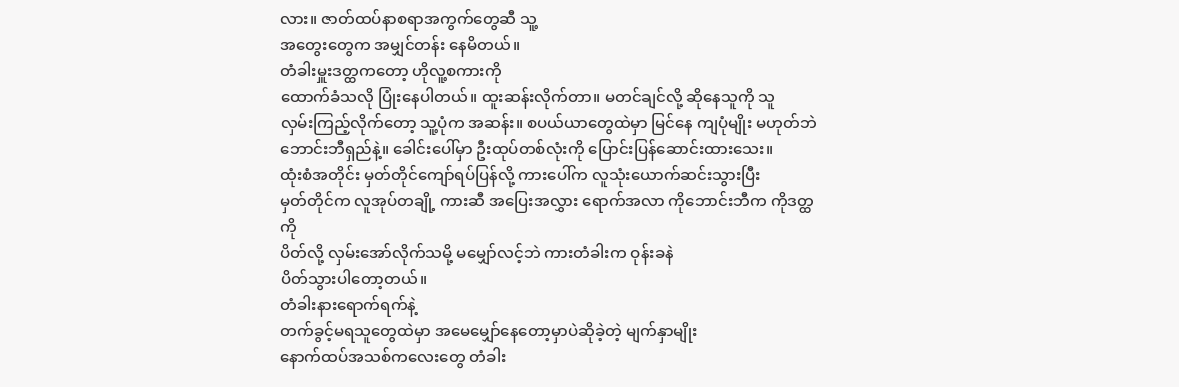လား။ ဇာတ်ထပ်နာစရာအကွက်တွေဆီ သူ့
အတွေးတွေက အမျှင်တန်း နေမိတယ်။
တံခါးမှူးဒတ္ထကတော့ ဟိုလူ့စကားကို
ထောက်ခံသလို ပြုံးနေပါတယ်။ ထူးဆန်းလိုက်တာ။ မတင်ချင်လို့ ဆိုနေသူကို သူ
လှမ်းကြည့်လိုက်တော့ သူ့ပုံက အဆန်း။ စပယ်ယာတွေထဲမှာ မြင်နေ ကျပုံမျိုး မဟုတ်ဘဲ
ဘောင်းဘီရှည်နဲ့။ ခေါင်းပေါ်မှာ ဦးထုပ်တစ်လုံးကို ပြောင်းပြန်ဆောင်းထားသေး။
ထုံးစံအတိုင်း မှတ်တိုင်ကျော်ရပ်ပြန်လို့ ကားပေါ်က လူသုံးယောက်ဆင်းသွားပြီး
မှတ်တိုင်က လူအုပ်တချို့ ကားဆီ အပြေးအလွှား ရောက်အလာ ကိုဘောင်းဘီက ကိုဒတ္ထကို
ပိတ်လို့ လှမ်းအော်လိုက်သမို့ မမျှော်လင့်ဘဲ ကားတံခါးက ဝုန်းခနဲ
ပိတ်သွားပါတော့တယ်။
တံခါးနားရောက်ရက်နဲ့
တက်ခွင့်မရသူတွေထဲမှာ အမေမျှော်နေတော့မှာပဲဆိုခဲ့တဲ့ မျက်နှာမျိုး
နောက်ထပ်အသစ်ကလေးတွေ တံခါး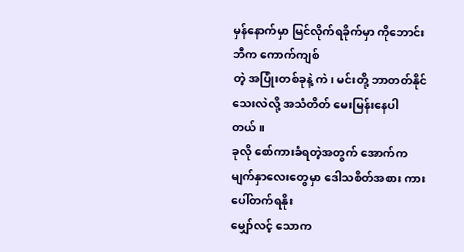မှန်နောက်မှာ မြင်လိုက်ရခိုက်မှာ ကိုဘောင်းဘီက ကောက်ကျစ်
တဲ့ အပြုံးတစ်ခုနဲ့ ကဲ၊ မင်းတို့ ဘာတတ်နိုင်သေးလဲလို့ အသံတိတ် မေးမြန်းနေပါတယ်။
ခုလို စော်ကားခံရတဲ့အတွက် အောက်ကမျက်နှာလေးတွေမှာ ဒေါသစိတ်အစား ကားပေါ်တက်ရနိုး
မျှော်လင့် သောက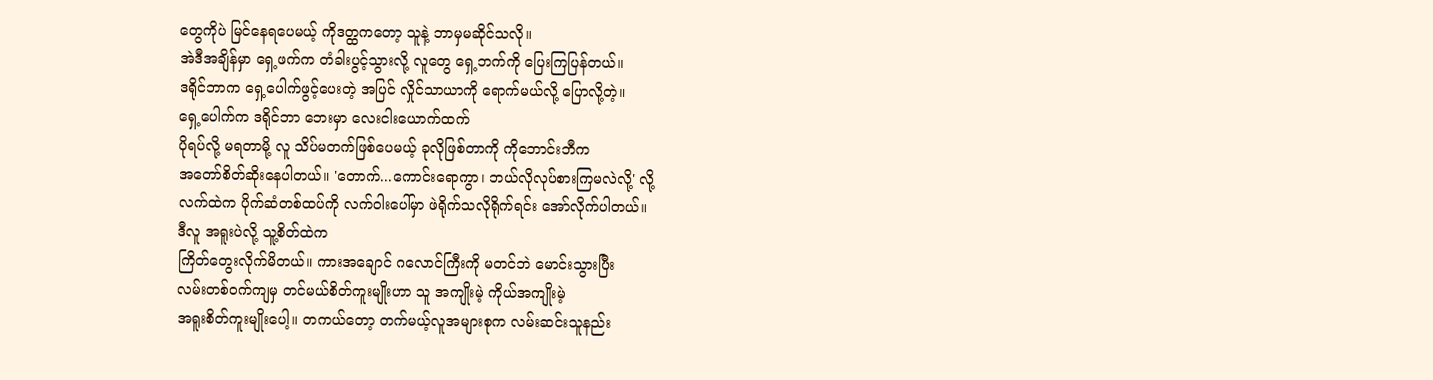တွေကိုပဲ မြင်နေရပေမယ့် ကိုဒတ္ထကတော့ သူနဲ့ ဘာမှမဆိုင်သလို။
အဲဒီအချိန်မှာ ရှေ့ဖက်က တံခါးပွင့်သွားလို့ လူတွေ ရှေ့ဘက်ကို ပြေးကြပြန်တယ်။
ဒရိုင်ဘာက ရှေ့ပေါက်ဖွင့်ပေးတဲ့ အပြင် လှိုင်သာယာကို ရောက်မယ်လို့ ပြောလို့တဲ့။
ရှေ့ပေါက်က ဒရိုင်ဘာ ဘေးမှာ လေးငါးယောက်ထက်
ပိုရပ်လို့ မရတာမို့ လူ သိပ်မတက်ဖြစ်ပေမယ့် ခုလိုဖြစ်တာကို ကိုဘောင်းဘီက
အတော်စိတ်ဆိုးနေပါတယ်။ 'တောက်...ကောင်းရောကွာ၊ ဘယ်လိုလုပ်စားကြမလဲလို့' လို့
လက်ထဲက ပိုက်ဆံတစ်ထပ်ကို လက်ဝါးပေါ်မှာ ဖဲရိုက်သလိုရိုက်ရင်း အော်လိုက်ပါတယ်။
ဒီလူ အရူးပဲလို့ သူ့စိတ်ထဲက
ကြိတ်တွေးလိုက်မိတယ်။ ကားအချောင် ဂလောင်ကြီးကို မတင်ဘဲ မောင်းသွားပြီး
လမ်းတစ်ဝက်ကျမှ တင်မယ်စိတ်ကူးမျိုးဟာ သူ အကျိုးမဲ့ ကိုယ်အကျိုးမဲ့
အရူးစိတ်ကူးမျိုးပေါ့။ တကယ်တော့ တက်မယ့်လူအများစုက လမ်းဆင်းသူနည်း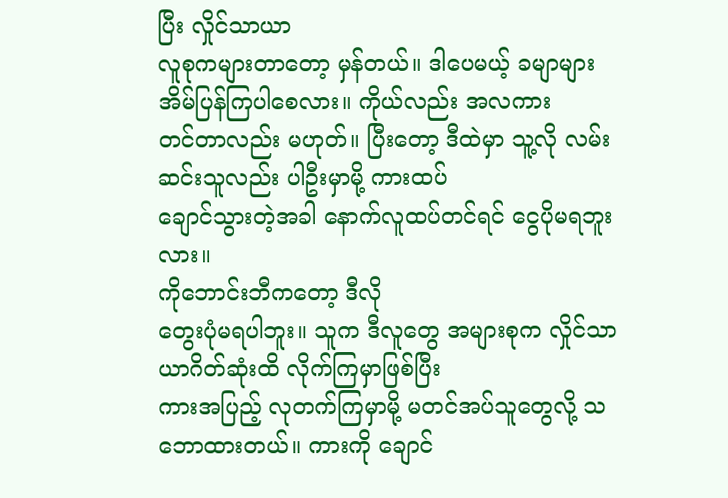ပြီး လှိုင်သာယာ
လူစုကများတာတော့ မှန်တယ်။ ဒါပေမယ့် ခမျာများ အိမ်ပြန်ကြပါစေလား။ ကိုယ်လည်း အလကား
တင်တာလည်း မဟုတ်။ ပြီးတော့ ဒီထဲမှာ သူ့လို လမ်းဆင်းသူလည်း ပါဦးမှာမို့ ကားထပ်
ချောင်သွားတဲ့အခါ နောက်လူထပ်တင်ရင် ငွေပိုမရဘူးလား။
ကိုဘောင်းဘီကတော့ ဒီလို
တွေးပုံမရပါဘူး။ သူက ဒီလူတွေ အများစုက လှိုင်သာယာဂိတ်ဆုံးထိ လိုက်ကြမှာဖြစ်ပြီး
ကားအပြည့် လုတက်ကြမှာမို့ မတင်အပ်သူတွေလို့ သဘောထားတယ်။ ကားကို ချောင်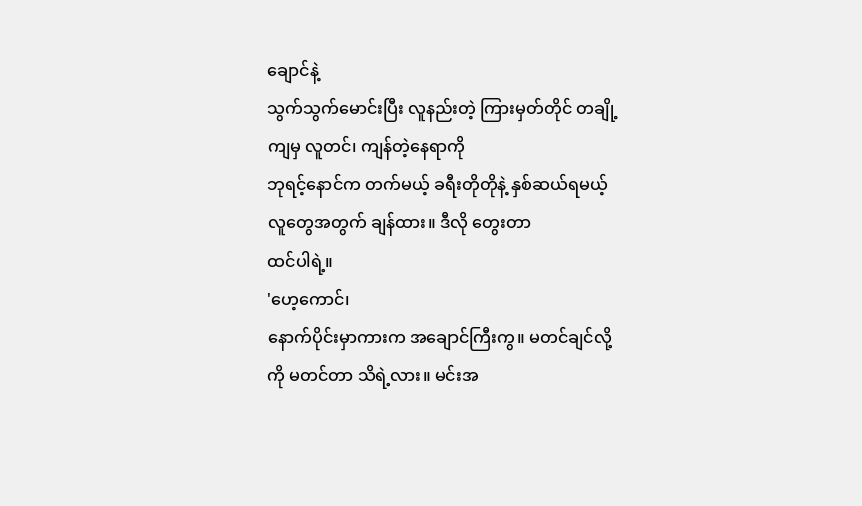ချောင်နဲ့
သွက်သွက်မောင်းပြီး လူနည်းတဲ့ ကြားမှတ်တိုင် တချို့ကျမှ လူတင်၊ ကျန်တဲ့နေရာကို
ဘုရင့်နောင်က တက်မယ့် ခရီးတိုတိုနဲ့ နှစ်ဆယ်ရမယ့်လူတွေအတွက် ချန်ထား။ ဒီလို တွေးတာ
ထင်ပါရဲ့။
'ဟေ့ကောင်၊
နောက်ပိုင်းမှာကားက အချောင်ကြီးကွ။ မတင်ချင်လို့ကို မတင်တာ သိရဲ့လား။ မင်းအ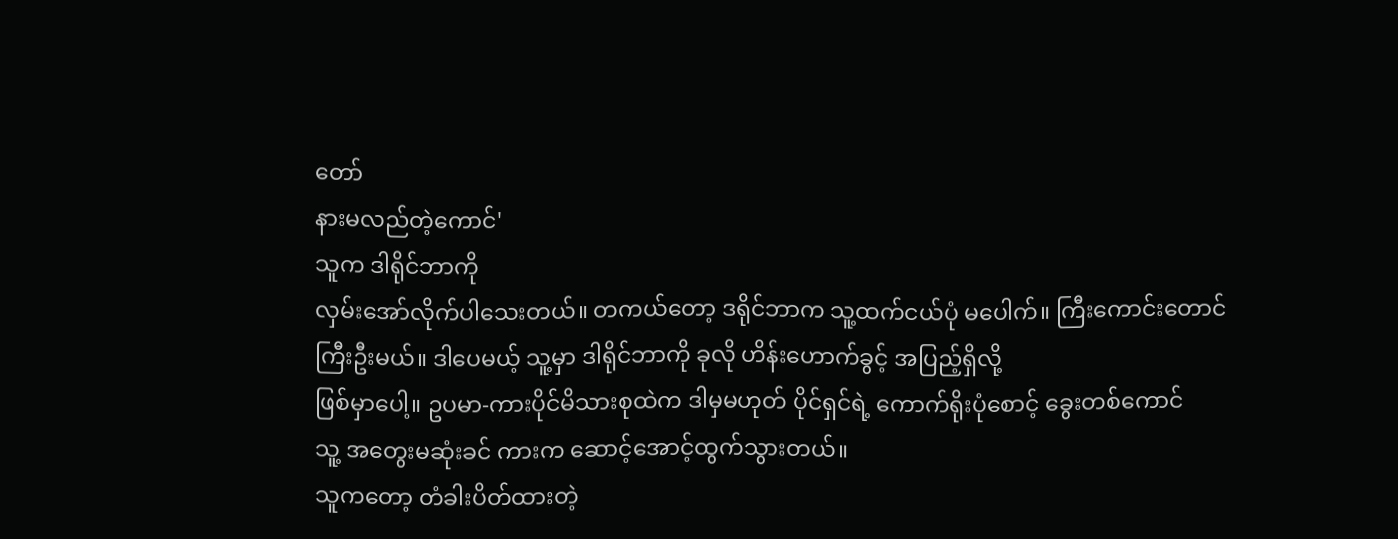တော်
နားမလည်တဲ့ကောင်'
သူက ဒါရိုင်ဘာကို
လှမ်းအော်လိုက်ပါသေးတယ်။ တကယ်တော့ ဒရိုင်ဘာက သူ့ထက်ငယ်ပုံ မပေါက်။ ကြီးကောင်းတောင်
ကြီးဦးမယ်။ ဒါပေမယ့် သူ့မှာ ဒါရိုင်ဘာကို ခုလို ဟိန်းဟောက်ခွင့် အပြည့်ရှိလို့
ဖြစ်မှာပေါ့။ ဥပမာ-ကားပိုင်မိသားစုထဲက ဒါမှမဟုတ် ပိုင်ရှင်ရဲ့ ကောက်ရိုးပုံစောင့် ခွေးတစ်ကောင်
သူ့ အတွေးမဆုံးခင် ကားက ဆောင့်အောင့်ထွက်သွားတယ်။
သူကတော့ တံခါးပိတ်ထားတဲ့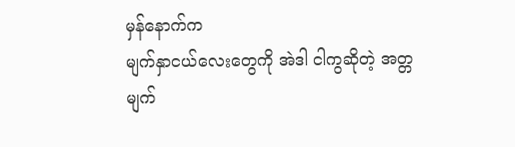မှန်နောက်က
မျက်နှာငယ်လေးတွေကို အဲဒါ ငါကွဆိုတဲ့ အတ္တမျက်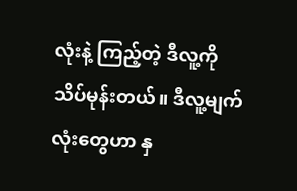လုံးနဲ့ ကြည့်တဲ့ ဒီလူ့ကို
သိပ်မုန်းတယ်။ ဒီလူ့မျက်လုံးတွေဟာ နှ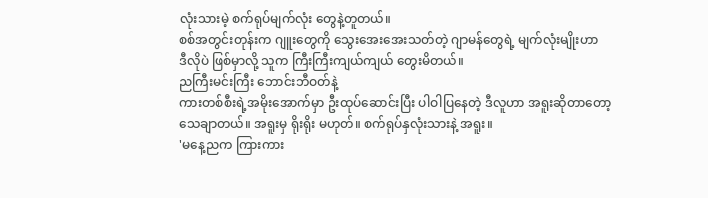လုံးသားမဲ့ စက်ရုပ်မျက်လုံး တွေနဲ့တူတယ်။
စစ်အတွင်းတုန်းက ဂျူးတွေကို သွေးအေးအေးသတ်တဲ့ ဂျာမန်တွေရဲ့ မျက်လုံးမျိုးဟာ
ဒီလိုပဲ ဖြစ်မှာလို့ သူက ကြီးကြီးကျယ်ကျယ် တွေးမိတယ်။
ညကြီးမင်းကြီး ဘောင်းဘီဝတ်နဲ့
ကားတစ်စီးရဲ့အမိုးအောက်မှာ ဦးထုပ်ဆောင်းပြီး ပါဝါပြနေတဲ့ ဒီလူဟာ အရူးဆိုတာတော့
သေချာတယ်။ အရူးမှ ရိုးရိုး မဟုတ်။ စက်ရုပ်နှလုံးသားနဲ့ အရူး။
'မနေ့ညက ကြားကား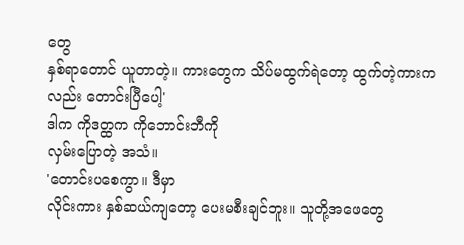တွေ
နှစ်ရာတောင် ယူတာတဲ့။ ကားတွေက သိပ်မထွက်ရဲတော့ ထွက်တဲ့ကားကလည်း တောင်းပြီပေါ့'
ဒါက ကိုဒတ္ထက ကိုဘောင်းဘီကို
လှမ်းပြောတဲ့ အသံ။
'တောင်းပစေကွာ။ ဒီမှာ
လိုင်းကား နှစ်ဆယ်ကျတော့ ပေးမစီးချင်ဘူး။ သူတို့အဖေတွေ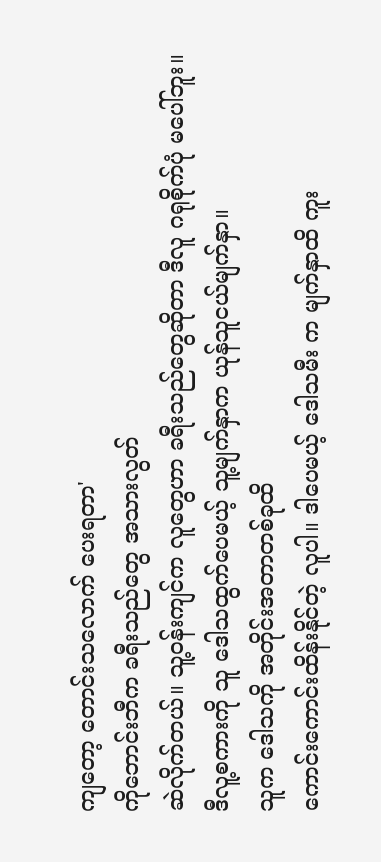ကျတော့ တောင်းသလောက် ပေးရတာ'
ကိုဘောင်းဘီက ခရီးသည်တွေ အသားလွတ်
ဆဲလိုက်တယ်။ သူ့ဝန်းကျင်က လူတွေဟာ ခရီးသည်တွေဆိုတာ ဒီလူ ဂရုစိုက်ပုံ မပေါ်ဘူး။
ဒီလူ့စကားကို သူ ဒေါသထွက်ပေမယ့် သူ့မျက်နှာက ယုန်သူငယ်မျက်နှာ။
သူက ဒေါသကို အတိုင်းအတာတစ်ခုထိ
ကောင်းကောင်းထိန်းနိုင်တဲ့ လူပါ။ ဒါပေမယ့် ဒေါသမီး က မျက်နှာထိ ကူး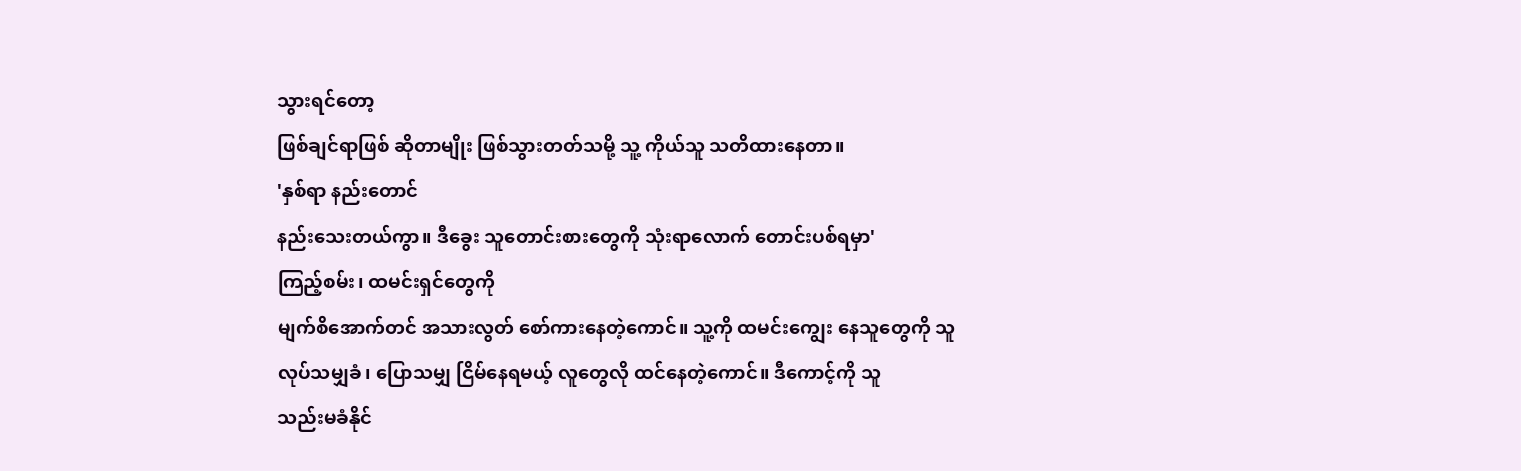သွားရင်တော့
ဖြစ်ချင်ရာဖြစ် ဆိုတာမျိုး ဖြစ်သွားတတ်သမို့ သူ့ ကိုယ်သူ သတိထားနေတာ။
'နှစ်ရာ နည်းတောင်
နည်းသေးတယ်ကွာ။ ဒီခွေး သူတောင်းစားတွေကို သုံးရာလောက် တောင်းပစ်ရမှာ'
ကြည့်စမ်း၊ ထမင်းရှင်တွေကို
မျက်စိအောက်တင် အသားလွတ် စော်ကားနေတဲ့ကောင်။ သူ့ကို ထမင်းကျွေး နေသူတွေကို သူ
လုပ်သမျှခံ၊ ပြောသမျှ ငြိမ်နေရမယ့် လူတွေလို ထင်နေတဲ့ကောင်။ ဒီကောင့်ကို သူ
သည်းမခံနိုင်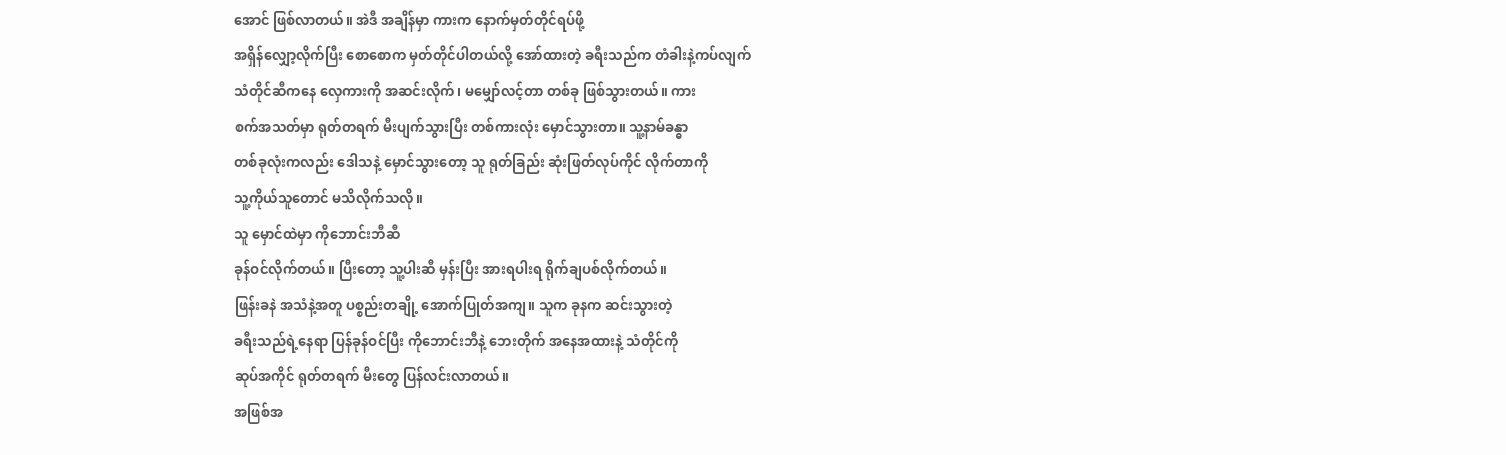အောင် ဖြစ်လာတယ်။ အဲဒီ အချိန်မှာ ကားက နောက်မှတ်တိုင်ရပ်ဖို့
အရှိန်လျှော့လိုက်ပြီး စောစောက မှတ်တိုင်ပါတယ်လို့ အော်ထားတဲ့ ခရီးသည်က တံခါးနဲ့ကပ်လျက်
သံတိုင်ဆီကနေ လှေကားကို အဆင်းလိုက်၊ မမျှော်လင့်တာ တစ်ခု ဖြစ်သွားတယ်။ ကား
စက်အသတ်မှာ ရုတ်တရက် မီးပျက်သွားပြီး တစ်ကားလုံး မှောင်သွားတာ။ သူ့နာမ်ခန္ဓာ
တစ်ခုလုံးကလည်း ဒေါသနဲ့ မှောင်သွားတော့ သူ ရုတ်ခြည်း ဆုံးဖြတ်လုပ်ကိုင် လိုက်တာကို
သူ့ကိုယ်သူတောင် မသိလိုက်သလို။
သူ မှောင်ထဲမှာ ကိုဘောင်းဘီဆီ
ခုန်ဝင်လိုက်တယ်။ ပြီးတော့ သူ့ပါးဆီ မှန်းပြီး အားရပါးရ ရိုက်ချပစ်လိုက်တယ်။
ဖြန်းခနဲ အသံနဲ့အတူ ပစ္စည်းတချို့ အောက်ပြုတ်အကျ။ သူက ခုနက ဆင်းသွားတဲ့
ခရီးသည်ရဲ့နေရာ ပြန်ခုန်ဝင်ပြီး ကိုဘောင်းဘီနဲ့ ဘေးတိုက် အနေအထားနဲ့ သံတိုင်ကို
ဆုပ်အကိုင် ရုတ်တရက် မီးတွေ ပြန်လင်းလာတယ်။
အဖြစ်အ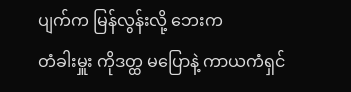ပျက်က မြန်လွန်းလို့ ဘေးက
တံခါးမှူး ကိုဒတ္ထ မပြောနဲ့ ကာယကံရှင်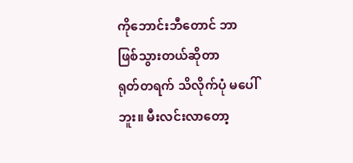ကိုဘောင်းဘီတောင် ဘာဖြစ်သွားတယ်ဆိုတာ
ရုတ်တရက် သိလိုက်ပုံ မပေါ်ဘူး။ မီးလင်းလာတော့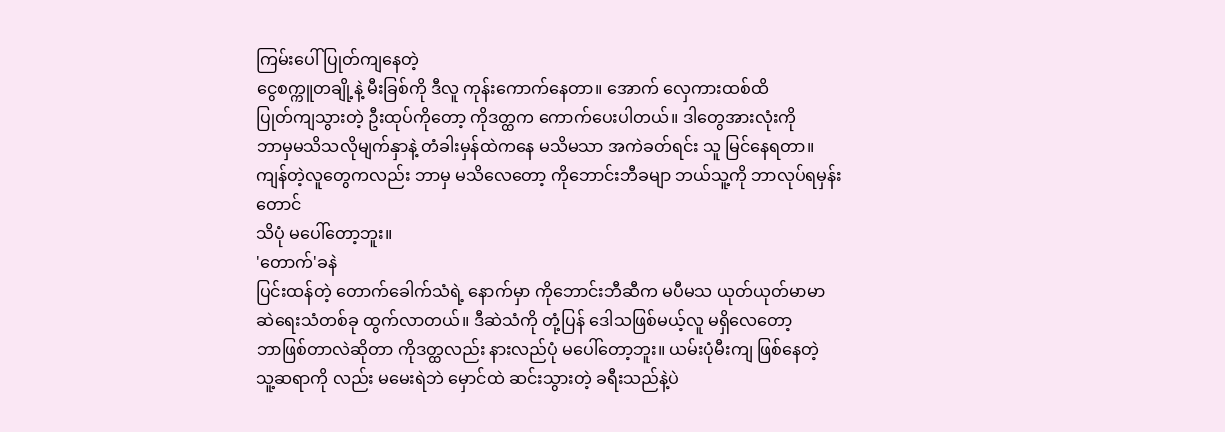ကြမ်းပေါ် ပြုတ်ကျနေတဲ့
ငွေစက္ကူတချို့နဲ့ မီးခြစ်ကို ဒီလူ ကုန်းကောက်နေတာ။ အောက် လှေကားထစ်ထိ
ပြုတ်ကျသွားတဲ့ ဦးထုပ်ကိုတော့ ကိုဒတ္ထက ကောက်ပေးပါတယ်။ ဒါတွေအားလုံးကို
ဘာမှမသိသလိုမျက်နှာနဲ့ တံခါးမှန်ထဲကနေ မသိမသာ အကဲခတ်ရင်း သူ မြင်နေရတာ။
ကျန်တဲ့လူတွေကလည်း ဘာမှ မသိလေတော့ ကိုဘောင်းဘီခမျာ ဘယ်သူ့ကို ဘာလုပ်ရမှန်းတောင်
သိပုံ မပေါ်တော့ဘူး။
'တောက်'ခနဲ
ပြင်းထန်တဲ့ တောက်ခေါက်သံရဲ့ နောက်မှာ ကိုဘောင်းဘီဆီက မပီမသ ယုတ်ယုတ်မာမာ
ဆဲရေးသံတစ်ခု ထွက်လာတယ်။ ဒီဆဲသံကို တုံ့ပြန် ဒေါသဖြစ်မယ့်လူ မရှိလေတော့
ဘာဖြစ်တာလဲဆိုတာ ကိုဒတ္ထလည်း နားလည်ပုံ မပေါ်တော့ဘူး။ ယမ်းပုံမီးကျ ဖြစ်နေတဲ့
သူ့ဆရာကို လည်း မမေးရဲဘဲ မှောင်ထဲ ဆင်းသွားတဲ့ ခရီးသည်နဲ့ပဲ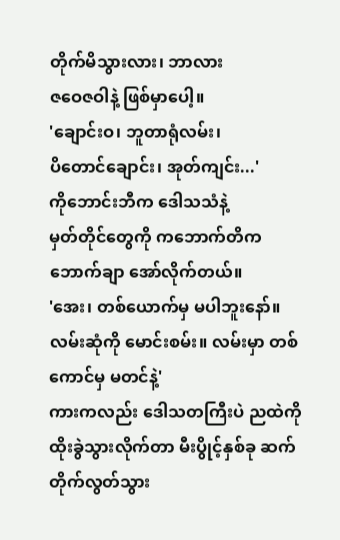တိုက်မိသွားလား၊ ဘာလား
ဇဝေဇဝါနဲ့ ဖြစ်မှာပေါ့။
'ချောင်းဝ၊ ဘူတာရုံလမ်း၊
ပိတောင်ချောင်း၊ အုတ်ကျင်း...'
ကိုဘောင်းဘီက ဒေါသသံနဲ့
မှတ်တိုင်တွေကို ကဘောက်တိကဘောက်ချာ အော်လိုက်တယ်။
'အေး၊ တစ်ယောက်မှ မပါဘူးနော်။
လမ်းဆုံကို မောင်းစမ်း။ လမ်းမှာ တစ်ကောင်မှ မတင်နဲ့'
ကားကလည်း ဒေါသတကြီးပဲ ညထဲကို
ထိုးခွဲသွားလိုက်တာ မီးပွိုင့်နှစ်ခု ဆက်တိုက်လွတ်သွား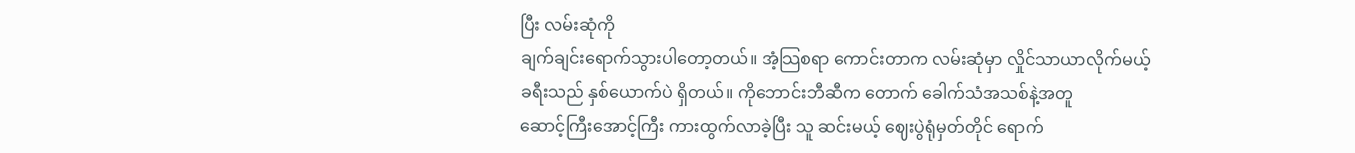ပြီး လမ်းဆုံကို
ချက်ချင်းရောက်သွားပါတော့တယ်။ အံ့သြစရာ ကောင်းတာက လမ်းဆုံမှာ လှိုင်သာယာလိုက်မယ့်
ခရီးသည် နှစ်ယောက်ပဲ ရှိတယ်။ ကိုဘောင်းဘီဆီက တောက် ခေါက်သံအသစ်နဲ့အတူ
ဆောင့်ကြီးအောင့်ကြီး ကားထွက်လာခဲ့ပြီး သူ ဆင်းမယ့် ဈေးပွဲရုံမှတ်တိုင် ရောက်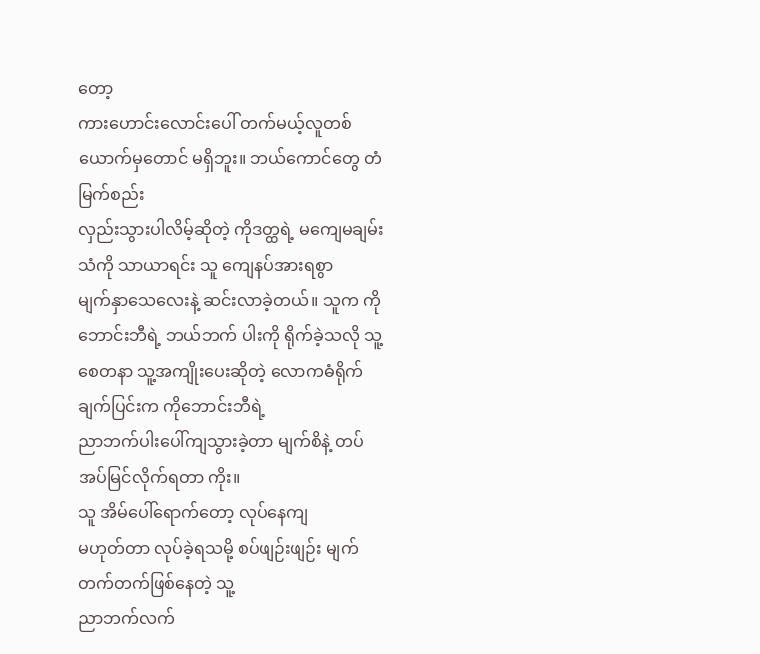တော့
ကားဟောင်းလောင်းပေါ် တက်မယ့်လူတစ်ယောက်မှတောင် မရှိဘူး။ ဘယ်ကောင်တွေ တံမြက်စည်း
လှည်းသွားပါလိမ့်ဆိုတဲ့ ကိုဒတ္ထရဲ့ မကျေမချမ်းသံကို သာယာရင်း သူ ကျေနပ်အားရစွာ
မျက်နှာသေလေးနဲ့ ဆင်းလာခဲ့တယ်။ သူက ကိုဘောင်းဘီရဲ့ ဘယ်ဘက် ပါးကို ရိုက်ခဲ့သလို သူ့
စေတနာ သူ့အကျိုးပေးဆိုတဲ့ လောကဓံရိုက်ချက်ပြင်းက ကိုဘောင်းဘီရဲ့
ညာဘက်ပါးပေါ်ကျသွားခဲ့တာ မျက်စိနဲ့ တပ်အပ်မြင်လိုက်ရတာ ကိုး။
သူ အိမ်ပေါ်ရောက်တော့ လုပ်နေကျ
မဟုတ်တာ လုပ်ခဲ့ရသမို့ စပ်ဖျဉ်းဖျဉ်း မျက်တက်တက်ဖြစ်နေတဲ့ သူ့
ညာဘက်လက်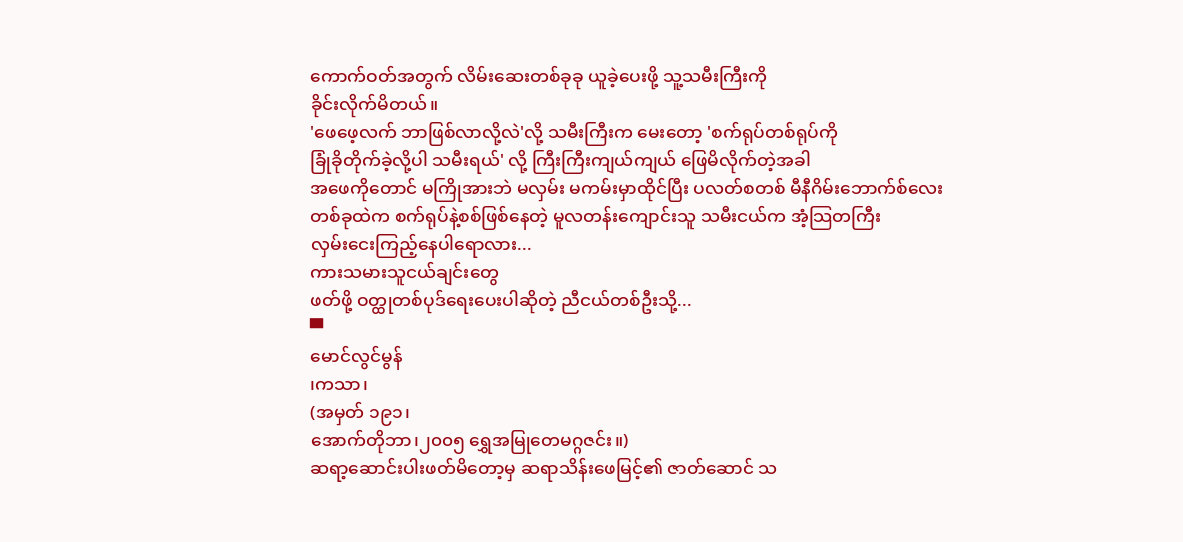ကောက်ဝတ်အတွက် လိမ်းဆေးတစ်ခုခု ယူခဲ့ပေးဖို့ သူ့သမီးကြီးကို
ခိုင်းလိုက်မိတယ်။
'ဖေဖေ့လက် ဘာဖြစ်လာလို့လဲ'လို့ သမီးကြီးက မေးတော့ 'စက်ရုပ်တစ်ရုပ်ကို
ခြုံခိုတိုက်ခဲ့လို့ပါ သမီးရယ်' လို့ ကြီးကြီးကျယ်ကျယ် ဖြေမိလိုက်တဲ့အခါ
အဖေကိုတောင် မကြိုအားဘဲ မလှမ်း မကမ်းမှာထိုင်ပြီး ပလတ်စတစ် မီနီဂိမ်းဘောက်စ်လေး
တစ်ခုထဲက စက်ရုပ်နဲ့စစ်ဖြစ်နေတဲ့ မူလတန်းကျောင်းသူ သမီးငယ်က အံ့သြတကြီး
လှမ်းငေးကြည့်နေပါရောလား...
ကားသမားသူငယ်ချင်းတွေ
ဖတ်ဖို့ ဝတ္ထုတစ်ပုဒ်ရေးပေးပါဆိုတဲ့ ညီငယ်တစ်ဦးသို့...
▀
မောင်လွင်မွန်
၊ကသာ၊
(အမှတ် ၁၉၁၊
အောက်တိုဘာ၊၂၀၀၅ ရွှေအမြုတေမဂ္ဂဇင်း။)
ဆရာ့ဆောင်းပါးဖတ်မိတော့မှ ဆရာသိန်းဖေမြင့်၏ ဇာတ်ဆောင် သ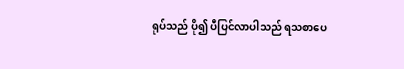ရုပ်သည် ပို၍ ပီပြင်လာပါသည် ရသစာပေ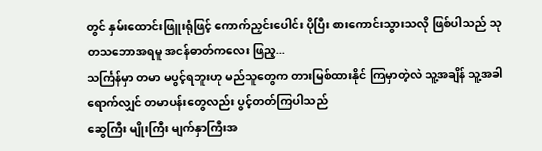တွင် နှမ်းထောင်းဖြူးရုံဖြင့် ကောက်ညှင်းပေါင်း ပိုပြီး စားကောင်းသွားသလို ဖြစ်ပါသည် သုတသဘောအရမူ အငန်ဓာတ်ကလေး ဖြည့...
သင်္ကြန်မှာ တမာ မပွင့်ရဘူးဟု မည်သူတွေက တားမြစ်ထားနိုင် ကြမှာတဲ့လဲ သူ့အချိန် သူ့အခါ ရောက်လျှင် တမာပန်းတွေလည်း ပွင့်တတ်ကြပါသည်
ဆွေကြီး မျိုးကြီး မျက်နှာကြီးအ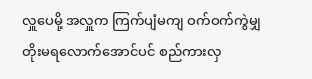လှူပေမို့ အလှူက ကြက်ပျံမကျ ဝက်ဝက်ကွဲမျှ တိုးမရလောက်အောင်ပင် စည်ကားလှ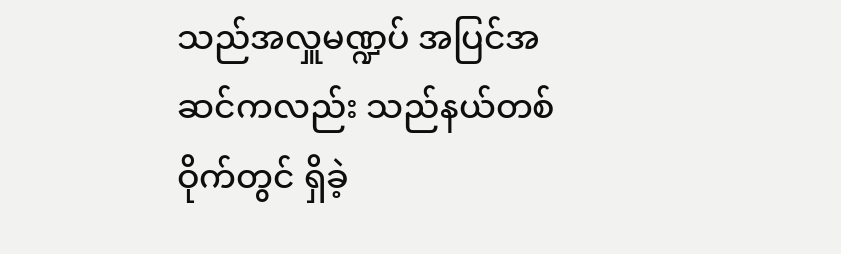သည်အလှူမဏ္ဍပ် အပြင်အဆင်ကလည်း သည်နယ်တစ်ဝိုက်တွင် ရှိခဲ့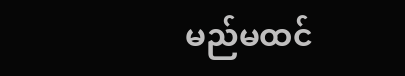မည်မထင်